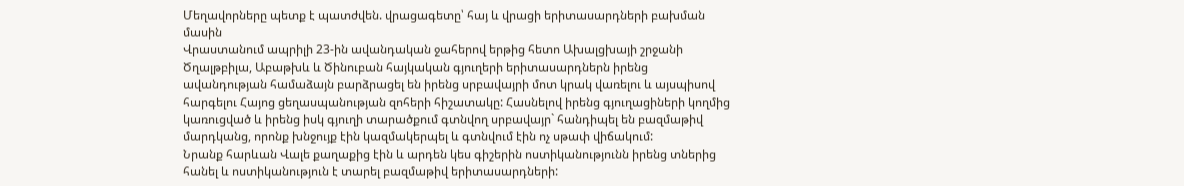Մեղավորները պետք է պատժվեն. վրացագետը՝ հայ և վրացի երիտասարդների բախման մասին
Վրաստանում ապրիլի 23-ին ավանդական ջահերով երթից հետո Ախալցխայի շրջանի Ծղալթբիլա, Աբաթխև և Ծինուբան հայկական գյուղերի երիտասարդներն իրենց ավանդության համաձայն բարձրացել են իրենց սրբավայրի մոտ կրակ վառելու և այսպիսով հարգելու Հայոց ցեղասպանության զոհերի հիշատակը: Հասնելով իրենց գյուղացիների կողմից կառուցված և իրենց իսկ գյուղի տարածքում գտնվող սրբավայր` հանդիպել են բազմաթիվ մարդկանց, որոնք խնջույք էին կազմակերպել և գտնվում էին ոչ սթափ վիճակում:
Նրանք հարևան Վալե քաղաքից էին և արդեն կես գիշերին ոստիկանությունն իրենց տներից հանել և ոստիկանություն է տարել բազմաթիվ երիտասարդների: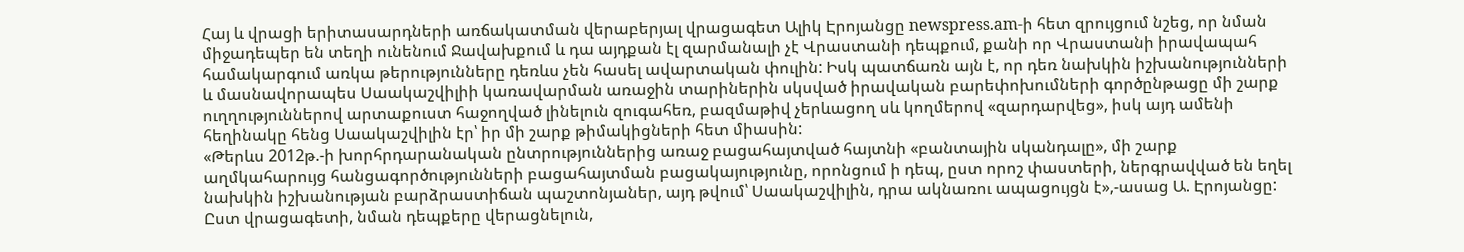Հայ և վրացի երիտասարդների առճակատման վերաբերյալ վրացագետ Ալիկ Էրոյանցը newspress.am-ի հետ զրույցում նշեց, որ նման միջադեպեր են տեղի ունենում Ջավախքում և դա այդքան էլ զարմանալի չէ Վրաստանի դեպքում, քանի որ Վրաստանի իրավապահ համակարգում առկա թերությունները դեռևս չեն հասել ավարտական փուլին: Իսկ պատճառն այն է, որ դեռ նախկին իշխանությունների և մասնավորապես Սաակաշվիլիի կառավարման առաջին տարիներին սկսված իրավական բարեփոխումների գործընթացը մի շարք ուղղություններով արտաքուստ հաջողված լինելուն զուգահեռ, բազմաթիվ չերևացող սև կողմերով «զարդարվեց», իսկ այդ ամենի հեղինակը հենց Սաակաշվիլին էր՝ իր մի շարք թիմակիցների հետ միասին:
«Թերևս 2012թ.-ի խորհրդարանական ընտրություններից առաջ բացահայտված հայտնի «բանտային սկանդալը», մի շարք աղմկահարույց հանցագործությունների բացահայտման բացակայությունը, որոնցում ի դեպ, ըստ որոշ փաստերի, ներգրավված են եղել նախկին իշխանության բարձրաստիճան պաշտոնյաներ, այդ թվում՝ Սաակաշվիլին, դրա ակնառու ապացույցն է»,-ասաց Ա. Էրոյանցը:
Ըստ վրացագետի, նման դեպքերը վերացնելուն,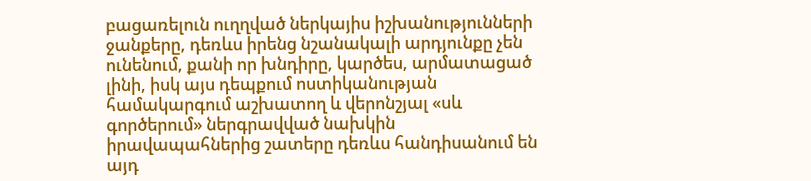բացառելուն ուղղված ներկայիս իշխանությունների ջանքերը, դեռևս իրենց նշանակալի արդյունքը չեն ունենում, քանի որ խնդիրը, կարծես, արմատացած լինի, իսկ այս դեպքում ոստիկանության համակարգում աշխատող և վերոնշյալ «սև գործերում» ներգրավված նախկին իրավապահներից շատերը դեռևս հանդիսանում են այդ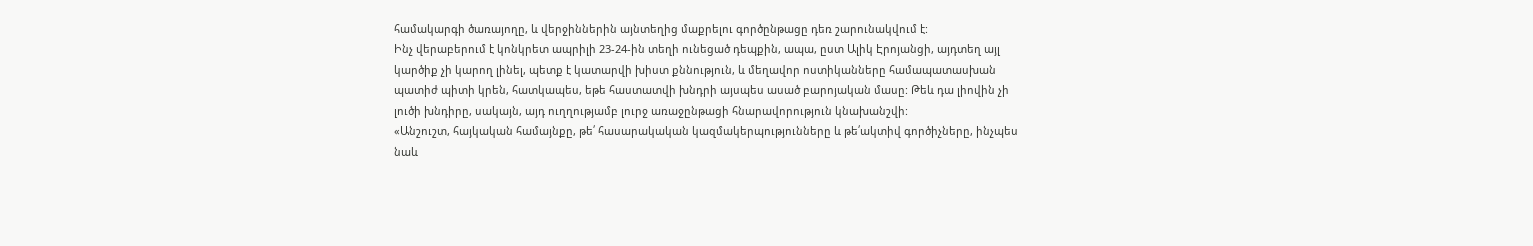համակարգի ծառայողը, և վերջիններին այնտեղից մաքրելու գործընթացը դեռ շարունակվում է:
Ինչ վերաբերում է կոնկրետ ապրիլի 23-24-ին տեղի ունեցած դեպքին, ապա, ըստ Ալիկ Էրոյանցի, այդտեղ այլ կարծիք չի կարող լինել, պետք է կատարվի խիստ քննություն, և մեղավոր ոստիկանները համապատասխան պատիժ պիտի կրեն, հատկապես, եթե հաստատվի խնդրի այսպես ասած բարոյական մասը: Թեև դա լիովին չի լուծի խնդիրը, սակայն, այդ ուղղությամբ լուրջ առաջընթացի հնարավորություն կնախանշվի:
«Անշուշտ, հայկական համայնքը, թե՛ հասարակական կազմակերպությունները և թե՛ակտիվ գործիչները, ինչպես նաև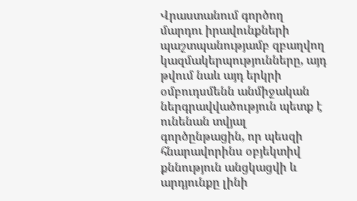Վրաստանում գործող մարդու իրավունքների պաշտպանությամբ զբաղվող կազմակերպությունները, այդ թվում նաև այդ երկրի օմբուդսմենն անմիջական ներգրավվածություն պետք է ունենան տվյալ գործընթացին, որ պեսզի հնարավորինս օբյեկտիվ քննություն անցկացվի և արդյունքը լինի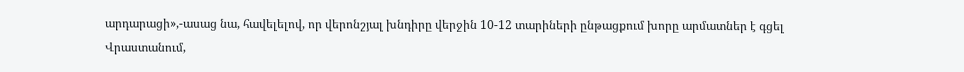արդարացի»,-ասաց նա, հավելելով, որ վերոնշյալ խնդիրը վերջին 10-12 տարիների ընթացքում խորը արմատներ է գցել Վրաստանում,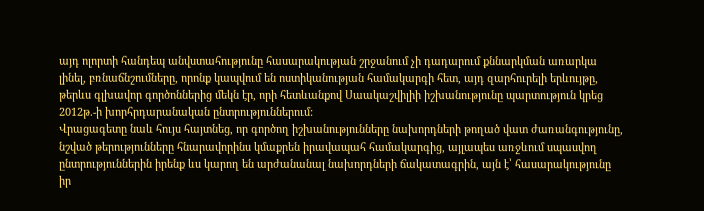այդ ոլորտի հանդեպ անվստահությունը հասարակության շրջանում չի դադարում քննարկման առարկա լինել, բռնաճնշումները, որոնք կապվում են ոստիկանության համակարգի հետ, այդ զարհուրելի երևույթը, թերևս գլխավոր գործոններից մեկն էր, որի հետևանքով Սաակաշվիլիի իշխանությունը պարտություն կրեց 2012թ.-ի խորհրդարանական ընտրություններում:
Վրացագետը նաև հույս հայտնեց, որ գործող իշխանությունները նախորդների թողած վատ ժառանգությունը, նշված թերությունները հնարավորինս կմաքրեն իրավապահ համակարգից, այլապես առջևում սպասվող ընտրություններին իրենք ևս կարող են արժանանալ նախորդների ճակատագրին, այն է՝ հասարակությունը իր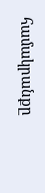համակրանքը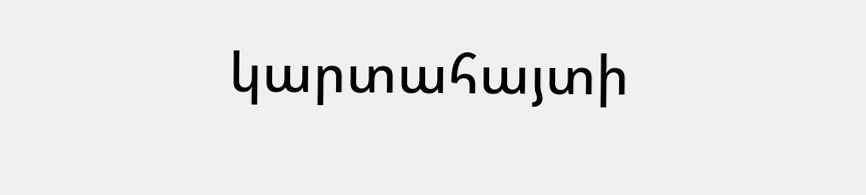կարտահայտի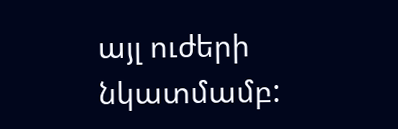այլ ուժերի նկատմամբ: